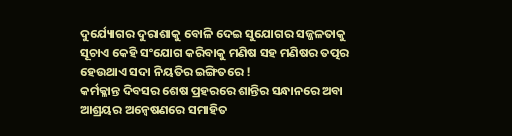ଦୁର୍ଯ୍ୟୋଗର ଦୁରାଶାକୁ ବୋଳି ଦେଇ ସୁଯୋଗର ସଜ୍ଜଳତାକୁ ସୂଚାଏ କେହି ସଂଯୋଗ କରିବାକୁ ମଣିଷ ସହ ମଣିଷର ତତ୍ପର ହେଉଥାଏ ସଦା ନିୟତିର ଇଙ୍ଗିତରେ !
କର୍ମକ୍ଳାନ୍ତ ଦିବସର ଶେଷ ପ୍ରହରରେ ଶାନ୍ତିର ସନ୍ଧାନରେ ଅବା ଆଶ୍ରୟର ଅନ୍ୱେଷଣରେ ସମାହିତ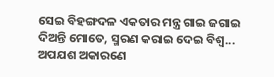ସେଇ ବିହଙ୍ଗଦଳ ଏକତାର ମନ୍ତ୍ର ଗାଇ ଜଗାଇ ଦିଅନ୍ତି ମୋତେ, ସ୍ମରଣ କରାଇ ଦେଇ ବିଶ୍ୱ...
ଅପଯଶ ଅକାରଣେ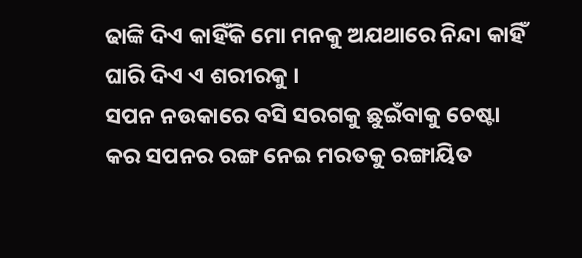ଢାଙ୍କି ଦିଏ କାହିଁକି ମୋ ମନକୁ ଅଯଥାରେ ନିନ୍ଦା କାହିଁ ଘାରି ଦିଏ ଏ ଶରୀରକୁ ।
ସପନ ନଉକାରେ ବସି ସରଗକୁ ଛୁଇଁବାକୁ ଚେଷ୍ଟା କର ସପନର ରଙ୍ଗ ନେଇ ମରତକୁ ରଙ୍ଗାୟିତ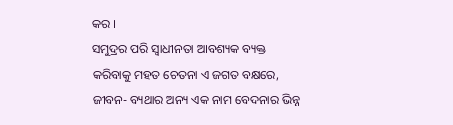କର ।
ସମୁଦ୍ରର ପରି ସ୍ୱାଧୀନତା ଆବଶ୍ୟକ ବ୍ୟକ୍ତ କରିବାକୁ ମହତ ଚେତନା ଏ ଜଗତ ବକ୍ଷରେ,
ଜୀବନ- ବ୍ୟଥାର ଅନ୍ୟ ଏକ ନାମ ବେଦନାର ଭିନ୍ନ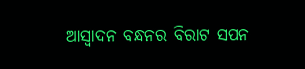ଆସ୍ୱାଦନ ବନ୍ଧନର ବିରାଟ ସପନ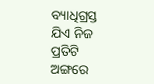ବ୍ୟାଧିଗ୍ରସ୍ତ ଯିଏ ନିଜ ପ୍ରତିଟି ଅଙ୍ଗରେ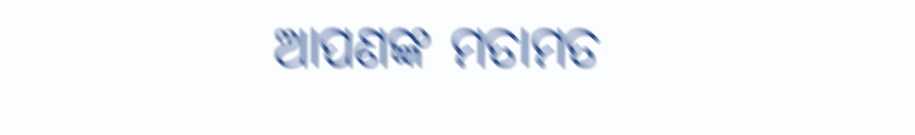ଆପଣଙ୍କ ମତାମତ